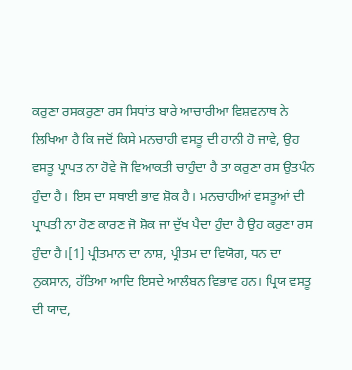ਕਰੁਣਾ ਰਸਕਰੁਣਾ ਰਸ ਸਿਧਾਂਤ ਬਾਰੇ ਆਚਾਰੀਆ ਵਿਸ਼ਵਨਾਥ ਨੇ ਲਿਖਿਆ ਹੈ ਕਿ ਜਦੋਂ ਕਿਸੇ ਮਨਚਾਹੀ ਵਸਤੂ ਦੀ ਹਾਨੀ ਹੋ ਜਾਵੇ, ਉਹ ਵਸਤੂ ਪ੍ਰਾਪਤ ਨਾ ਹੋਵੇ ਜੋ ਵਿਆਕਤੀ ਚਾਹੁੰਦਾ ਹੈ ਤਾ ਕਰੁਣਾ ਰਸ ਉਤਪੰਨ ਹੁੰਦਾ ਹੈ। ਇਸ ਦਾ ਸਥਾਈ ਭਾਵ ਸ਼ੋਕ ਹੈ। ਮਨਚਾਹੀਆਂ ਵਸਤੂਆਂ ਦੀ ਪ੍ਰਾਪਤੀ ਨਾ ਹੋਣ ਕਾਰਣ ਜੋ ਸ਼ੋਕ ਜਾ ਦੁੱਖ ਪੈਦਾ ਹੁੰਦਾ ਹੈ ਉਹ ਕਰੁਣਾ ਰਸ ਹੁੰਦਾ ਹੈ।[1] ਪ੍ਰੀਤਮਾਨ ਦਾ ਨਾਸ਼, ਪ੍ਰੀਤਮ ਦਾ ਵਿਯੋਗ, ਧਨ ਦਾ ਨੁਕਸਾਨ, ਹੱਤਿਆ ਆਦਿ ਇਸਦੇ ਆਲੰਬਨ ਵਿਭਾਵ ਹਨ। ਪ੍ਰਿਯ ਵਸਤੂ ਦੀ ਯਾਦ,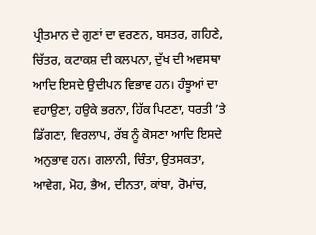ਪ੍ਰੀਤਮਾਨ ਦੇ ਗੁਣਾਂ ਦਾ ਵਰਣਨ, ਬਸਤਰ, ਗਹਿਣੇ, ਚਿੱਤਰ, ਕਟਾਕਸ਼ ਦੀ ਕਲਪਨਾ, ਦੁੱਖ ਦੀ ਅਵਸਥਾ ਆਦਿ ਇਸਦੇ ਉਦੀਪਨ ਵਿਭਾਵ ਹਨ। ਹੰਝੂਆਂ ਦਾ ਵਹਾਉਣਾ, ਹਉਕੇ ਭਰਨਾ, ਹਿੱਕ ਪਿਟਣਾ, ਧਰਤੀ ’ਤੇ ਡਿੱਗਣਾ, ਵਿਰਲਾਪ, ਰੱਬ ਨੂੰ ਕੋਸਣਾ ਆਦਿ ਇਸਦੇ ਅਨੁਭਾਵ ਹਨ। ਗਲਾਨੀ, ਚਿੰਤਾ, ਉਤਸਕਤਾ, ਆਵੇਗ, ਮੋਹ, ਭੈਅ, ਦੀਨਤਾ, ਕਾਂਬਾ, ਰੋਮਾਂਚ,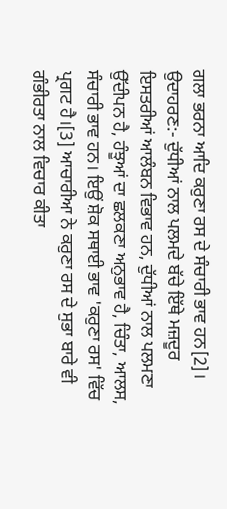ਗਲਾ ਭਰਨਾ ਆਦਿ ਕਰੁਣਾ ਰਸ ਦੇ ਸੰਚਾਰੀ ਭਾਵ ਹਨ[2]। ਉਦਾਹਰਣ:- ਦੁੱਧੀਆਂ ਨਾਲ ਪਲਮਦੇ ਬੱਚੇ ਇੱਥੇ ਮਜ਼ਦੂਰ ਇਸਤਰੀਆਂ ਆਲੰਬਨ ਵਿਭਾਵ ਹਨ, ਦੁੱਧੀਆਂ ਨਾਲ ਪਲਮਣਾ ਉੱਦੀਪਨ ਹੈ, ਹੰਝੂਆਂ ਦਾ ਛਲਕਣਾ ਅਨੁਭਾਵ ਹੈ, ਚਿੰਤਾ, ਆਲਸ, ਸੰਚਾਰੀ ਭਾਵ ਹਨ। ਇਉਂ ਸ਼ੋਕ ਸਥਾਈ ਭਾਵ 'ਕਰੁਣਾ ਰਸ' ਵਿੱਚ ਪ੍ਰਗਟ ਹੈ।[3] ਆਚਾਰੀਆ ਨੇ ਕਰੁਣਾ ਰਸ ਦੇ ਸੁਭਾ ਬਾਰੇ ਵੀ ਗੰਭੀਰਤਾ ਨਾਲ ਵਿਚਾਰ ਕੀਤਾ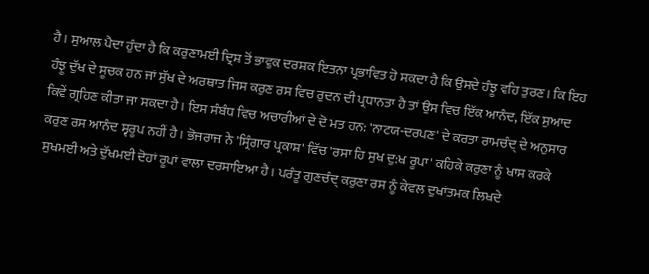ਹੈ। ਸੁਆਲ ਪੈਦਾ ਹੁੰਦਾ ਹੈ ਕਿ ਕਰੁਣਾਮਈ ਦ੍ਰਿਸ਼ ਤੋਂ ਭਾਵੁਕ ਦਰਸ਼ਕ ਇਤਨਾ ਪ੍ਰਭਾਵਿਤ ਹੋ ਸਕਦਾ ਹੈ ਕਿ ਉਸਦੇ ਹੰਝੂ ਵਹਿ ਤੁਰਣ। ਕਿ ਇਹ ਹੰਝੂ ਦੁੱਖ ਦੇ ਸੂਚਕ ਹਨ ਜਾਂ ਸੁੱਖ ਦੇ ਅਰਥਾਤ ਜਿਸ ਕਰੁਣ ਰਸ ਵਿਚ ਰੁਦਨ ਦੀ ਪ੍ਰਧਾਨਤਾ ਹੈ ਤਾਂ ਉਸ ਵਿਚ ਇੱਕ ਆਨੰਦ, ਇੱਕ ਸੁਆਦ ਕਿਵੇਂ ਗ੍ਰਹਿਣ ਕੀਤਾ ਜਾ ਸਕਦਾ ਹੈ। ਇਸ ਸੰਬੰਧ ਵਿਚ ਅਚਾਰੀਆਂ ਦੇ ਦੋ ਮਤ ਹਨ: 'ਨਾਟਯ-ਦਰਪਣ' ਦੇ ਕਰਤਾ ਰਾਮਚੰਦ੍ ਦੇ ਅਨੁਸਾਰ ਕਰੁਣ ਰਸ ਆਨੰਦ ਸ੍ਵਰੂਪ ਨਹੀਂ ਹੈ। ਭੋਜਰਾਜ ਨੇ 'ਸ੍ਰਿੰਗਾਰ ਪ੍ਰਕਾਸ਼' ਵਿੱਚ 'ਰਸਾ ਹਿ ਸੁਖ ਦੁ:ਖ ਰੂਪਾ' ਕਹਿਕੇ ਕਰੁਣਾ ਨੂੰ ਖਾਸ ਕਰਕੇ ਸੁਖਮਈ ਅਤੇ ਦੁੱਖਮਈ ਦੋਹਾਂ ਰੂਪਾਂ ਵਾਲਾ ਦਰਸਾਇਆ ਹੈ। ਪਰੰਤੂ ਗੁਣਚੰਦ੍ ਕਰੁਣਾ ਰਸ ਨੂੰ ਕੇਵਲ ਦੁਖਾਂਤਮਕ ਲਿਖਦੇ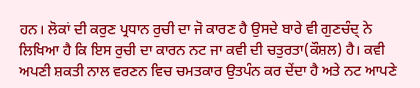ਹਨ। ਲੋਕਾਂ ਦੀ ਕਰੁਣ ਪ੍ਰਧਾਨ ਰੁਚੀ ਦਾ ਜੋ ਕਾਰਣ ਹੈ ਉਸਦੇ ਬਾਰੇ ਵੀ ਗੁਣਚੰਦ੍ ਨੇ ਲਿਖਿਆ ਹੈ ਕਿ ਇਸ ਰੁਚੀ ਦਾ ਕਾਰਨ ਨਟ ਜਾ ਕਵੀ ਦੀ ਚਤੁਰਤਾ(ਕੌਸ਼ਲ) ਹੈ। ਕਵੀ ਅਪਣੀ ਸ਼ਕਤੀ ਨਾਲ ਵਰਣਨ ਵਿਚ ਚਮਤਕਾਰ ਉਤਪੰਨ ਕਰ ਦੇਂਦਾ ਹੈ ਅਤੇ ਨਟ ਆਪਣੇ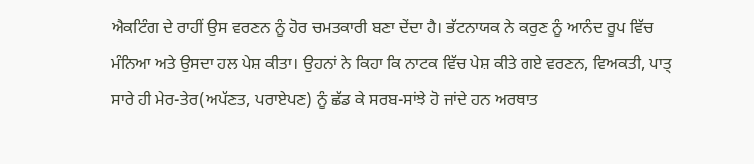ਐਕਟਿੰਗ ਦੇ ਰਾਹੀਂ ਉਸ ਵਰਣਨ ਨੂੰ ਹੋਰ ਚਮਤਕਾਰੀ ਬਣਾ ਦੇਂਦਾ ਹੈ। ਭੱਟਨਾਯਕ ਨੇ ਕਰੁਣ ਨੂੰ ਆਨੰਦ ਰੂਪ ਵਿੱਚ ਮੰਨਿਆ ਅਤੇ ਉਸਦਾ ਹਲ ਪੇਸ਼ ਕੀਤਾ। ਉਹਨਾਂ ਨੇ ਕਿਹਾ ਕਿ ਨਾਟਕ ਵਿੱਚ ਪੇਸ਼ ਕੀਤੇ ਗਏ ਵਰਣਨ, ਵਿਅਕਤੀ, ਪਾਤ੍ ਸਾਰੇ ਹੀ ਮੇਰ-ਤੇਰ(ਅਪੱਣਤ, ਪਰਾਏਪਣ) ਨੂੰ ਛੱਡ ਕੇ ਸਰਬ-ਸਾਂਝੇ ਹੋ ਜਾਂਦੇ ਹਨ ਅਰਥਾਤ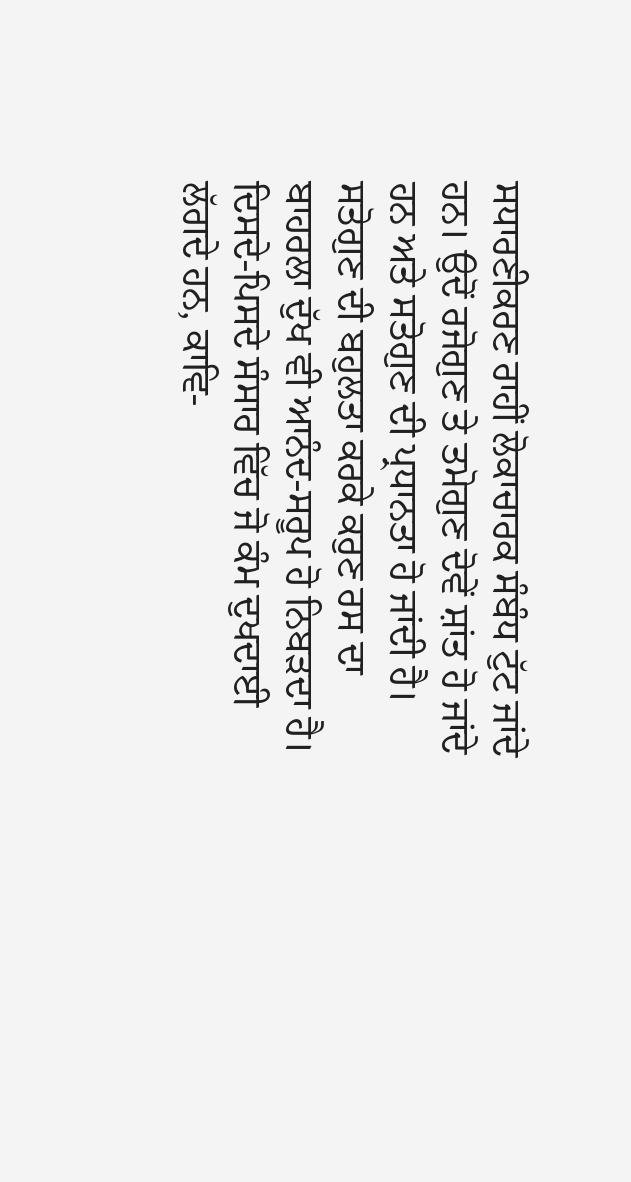ਸਧਾਰਣੀਕਰਣ ਰਾਹੀਂ ਲੋਕਾਚਾਰਕ ਸੰਬੰਧ ਟੁੱਟ ਜਾਂਦੇ ਹਨ। ਉਦੋਂ ਰਜੋਗੁਣ ਤੇ ਤਮੋਗੁਣ ਦੋਵੇਂ ਸ਼ਾਂਤ ਹੋ ਜਾਂਦੇ ਹਨ ਅਤੇ ਸਤੋਗੁਣ ਦੀ ਪ੍ਰਧਾਨਤਾ ਹੋ ਜਾਂਦੀ ਹੈ। ਸਤੋਗੁਣ ਦੀ ਬਹੁਲਤਾ ਕਰਕੇ ਕਰੁਣ ਰਸ ਦਾ ਬਾਹਰਲਾ ਦੁੱਖ ਵੀ ਆਨੰਦ-ਸਰੂਪ ਹੋ ਨਿਬੜਦਾ ਹੈ। ਦਿਸਦੇ-ਪਿਸਦੇ ਸੰਸਾਰ ਵਿੱਚ ਜੋ ਕੰਮ ਦੁਖਦਾਈ ਲੱਗਦੇ ਹਨ, ਕਾਵਿ-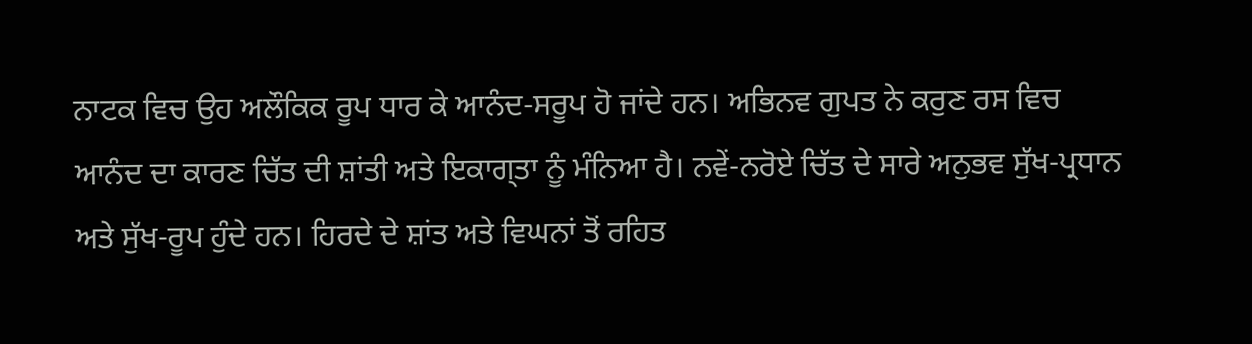ਨਾਟਕ ਵਿਚ ਉਹ ਅਲੌਕਿਕ ਰੂਪ ਧਾਰ ਕੇ ਆਨੰਦ-ਸਰੂਪ ਹੋ ਜਾਂਦੇ ਹਨ। ਅਭਿਨਵ ਗੁਪਤ ਨੇ ਕਰੁਣ ਰਸ ਵਿਚ ਆਨੰਦ ਦਾ ਕਾਰਣ ਚਿੱਤ ਦੀ ਸ਼ਾਂਤੀ ਅਤੇ ਇਕਾਗ੍ਤਾ ਨੂੰ ਮੰਨਿਆ ਹੈ। ਨਵੇਂ-ਨਰੋਏ ਚਿੱਤ ਦੇ ਸਾਰੇ ਅਨੁਭਵ ਸੁੱਖ-ਪ੍ਰਧਾਨ ਅਤੇ ਸੁੱਖ-ਰੂਪ ਹੁੰਦੇ ਹਨ। ਹਿਰਦੇ ਦੇ ਸ਼ਾਂਤ ਅਤੇ ਵਿਘਨਾਂ ਤੋਂ ਰਹਿਤ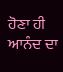ਹੋਣਾ ਹੀ ਆਨੰਦ ਦਾ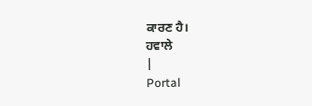ਕਾਰਣ ਹੈ।
ਹਵਾਲੇ
|
Portal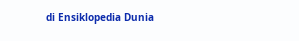di Ensiklopedia Dunia